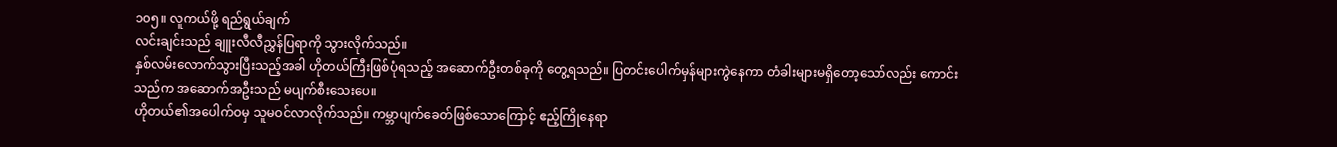၁၀၅။ လူကယ်ဖို့ ရည်ရွယ်ချက်
လင်းချင်းသည် ချူးလီလီညွှန်ပြရာကို သွားလိုက်သည်။
နှစ်လမ်းလောက်သွားပြီးသည့်အခါ ဟိုတယ်ကြီးဖြစ်ပုံရသည့် အဆောက်ဦးတစ်ခုကို တွေ့ရသည်။ ပြတင်းပေါက်မှန်များကွဲနေကာ တံခါးများမရှိတော့သော်လည်း ကောင်းသည်က အဆောက်အဦးသည် မပျက်စီးသေးပေ။
ဟိုတယ်၏အပေါက်ဝမှ သူမဝင်လာလိုက်သည်။ ကမ္ဘာပျက်ခေတ်ဖြစ်သောကြောင့် ဧည့်ကြိုနေရာ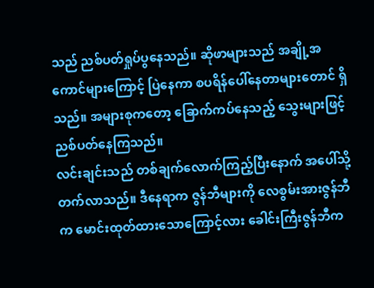သည် ညစ်ပတ်ရှုပ်ပွနေသည်။ ဆိုဖာများသည် အချို့အကောင်များကြောင့် ပြဲနေကာ စပရိန်ပေါ်နေတာများတောင် ရှိသည်။ အများစုကတော့ ခြောက်ကပ်နေသည့် သွေးများဖြင့် ညစ်ပတ်နေကြသည်။
လင်းချင်းသည် တစ်ချက်လောက်ကြည့်ပြီးနောက် အပေါ်သို့ တက်လာသည်။ ဒီနေရာက ဇွန်ဘီများကို လေစွမ်းအားဇွန်ဘီက မောင်းထုတ်ထားသောကြောင့်လား ခေါင်းကြီးဇွန်ဘီက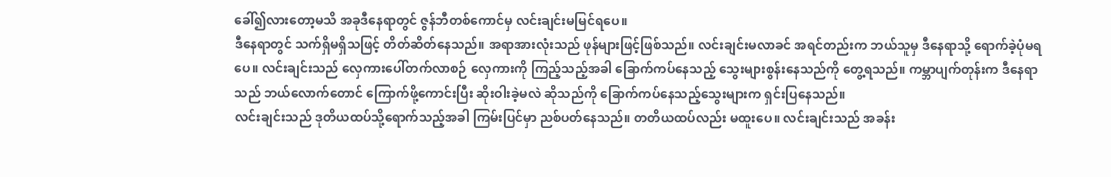ခေါ်၍လားတော့မသိ အခုဒီနေရာတွင် ဇွန်ဘီတစ်ကောင်မှ လင်းချင်းမမြင်ရပေ။
ဒီနေရာတွင် သက်ရှိမရှိသဖြင့် တိတ်ဆိတ်နေသည်။ အရာအားလုံးသည် ဖုန်များဖြင့်ဖြစ်သည်။ လင်းချင်းမလာခင် အရင်တည်းက ဘယ်သူမှ ဒီနေရာသို့ ရောက်ခဲ့ပုံမရပေ။ လင်းချင်းသည် လှေကားပေါ်တက်လာစဉ် လှေကားကို ကြည့်သည့်အခါ ခြောက်ကပ်နေသည့် သွေးများစွန်းနေသည်ကို တွေ့ရသည်။ ကမ္ဘာပျက်တုန်းက ဒီနေရာသည် ဘယ်လောက်တောင် ကြောက်ဖို့ကောင်းပြီး ဆိုးဝါးခဲ့မလဲ ဆိုသည်ကို ခြောက်ကပ်နေသည့်သွေးများက ရှင်းပြနေသည်။
လင်းချင်းသည် ဒုတိယထပ်သို့ရောက်သည့်အခါ ကြမ်းပြင်မှာ ညစ်ပတ်နေသည်။ တတိယထပ်လည်း မထူးပေ။ လင်းချင်းသည် အခန်း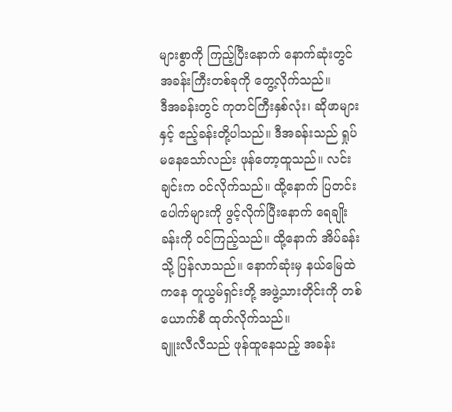များစွာကို ကြည့်ပြီးနောက် နောက်ဆုံးတွင် အခန်းကြီးတစ်ခုကို တွေ့လိုက်သည်။
ဒီအခန်းတွင် ကုတင်ကြီးနှစ်လုံး၊ ဆိုဖာများနှင့် ဧည့်ခန်းတို့ပါသည်။ ဒီအခန်းသည် ရှုပ်မနေသော်လည်း ဖုန်တော့ထူသည်။ လင်းချင်းက ဝင်လိုက်သည်။ ထို့နောက် ပြတင်းပေါက်များကို ဖွင့်လိုက်ပြီးနောက် ရေချိုးခန်းကို ဝင်ကြည့်သည်။ ထို့နောက် အိပ်ခန်းသို့ ပြန်လာသည်။ နောက်ဆုံးမှ နယ်မြေထဲကနေ တူယွမ်ရှင်းတို့ အဖွဲ့သားတိုင်းကို တစ်ယောက်စီ ထုတ်လိုက်သည်။
ချူးလီလီသည် ဖုန်ထူနေသည့် အခန်း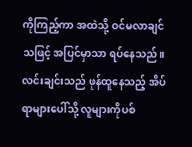ကိုကြည့်ကာ အထဲသို့ ဝင်မလာချင်သဖြင့် အပြင်မှာသာ ရပ်နေသည်။ လင်းချင်းသည် ဖုန်ထူနေသည့် အိပ်ရာများပေါ်သို့ လူများကိုပစ်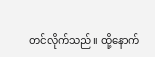တင်လိုက်သည်။ ထို့နောက်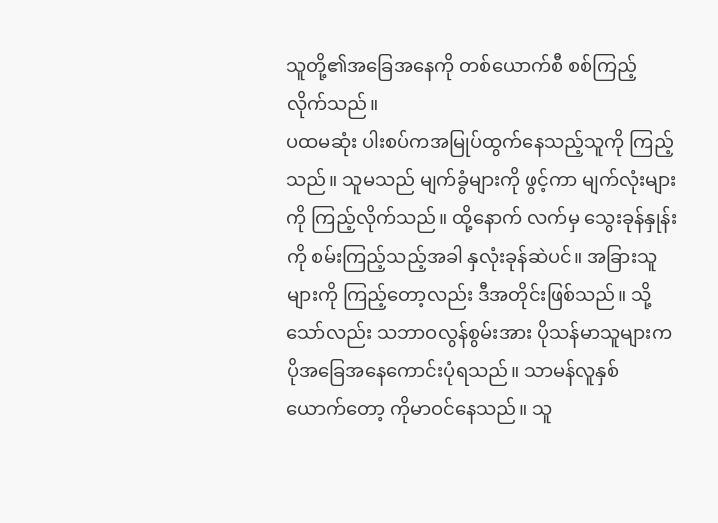သူတို့၏အခြေအနေကို တစ်ယောက်စီ စစ်ကြည့်လိုက်သည်။
ပထမဆုံး ပါးစပ်ကအမြုပ်ထွက်နေသည့်သူကို ကြည့်သည်။ သူမသည် မျက်ခွံများကို ဖွင့်ကာ မျက်လုံးများကို ကြည့်လိုက်သည်။ ထို့နောက် လက်မှ သွေးခုန်နှုန်းကို စမ်းကြည့်သည့်အခါ နှလုံးခုန်ဆဲပင်။ အခြားသူများကို ကြည့်တော့လည်း ဒီအတိုင်းဖြစ်သည်။ သို့သော်လည်း သဘာဝလွန်စွမ်းအား ပိုသန်မာသူများက ပိုအခြေအနေကောင်းပုံရသည်။ သာမန်လူနှစ်ယောက်တော့ ကိုမာဝင်နေသည်။ သူ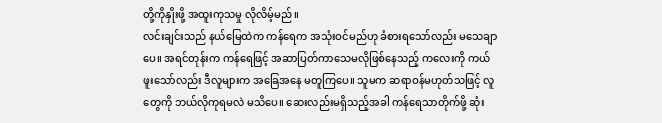တို့ကိုနှိုးဖို့ အထူးကုသမှု လိုလိမ့်မည်။
လင်းချင်းသည် နယ်မြေထဲက ကန်ရေက အသုံးဝင်မည်ဟု ခံစားရသော်လည်း မသေချာပေ။ အရင်တုန်းက ကန်ရေဖြင့် အဆာပြတ်ကာသေမလိုဖြစ်နေသည့် ကလေးကို ကယ်ဖူးသော်လည်း ဒီလူများက အခြေအနေ မတူကြပေ။ သူမက ဆရာဝန်မဟုတ်သဖြင့် လူတွေကို ဘယ်လိုကုရမလဲ မသိပေ။ ဆေးလည်းမရှိသည့်အခါ ကန်ရေသာတိုက်ဖို့ ဆုံး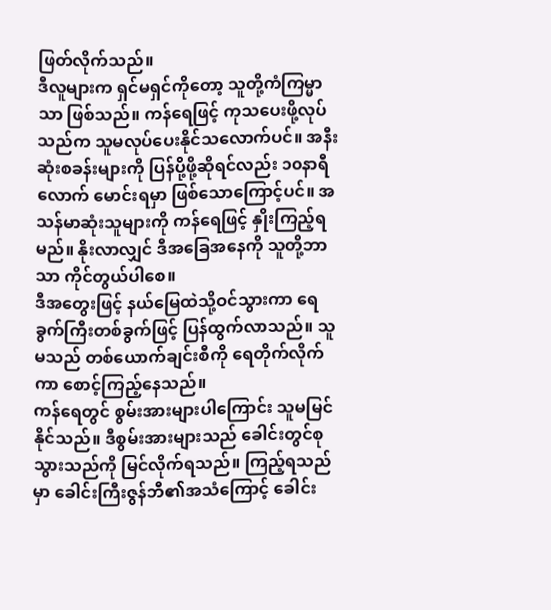ဖြတ်လိုက်သည်။
ဒီလူများက ရှင်မရှင်ကိုတော့ သူတို့ကံကြမ္မာသာ ဖြစ်သည်။ ကန်ရေဖြင့် ကုသပေးဖို့လုပ်သည်က သူမလုပ်ပေးနိုင်သလောက်ပင်။ အနီးဆုံးစခန်းများကို ပြန်ပို့ဖို့ဆိုရင်လည်း ၁၀နာရီလောက် မောင်းရမှာ ဖြစ်သောကြောင့်ပင်။ အသန်မာဆုံးသူများကို ကန်ရေဖြင့် နှိုးကြည့်ရမည်။ နိုးလာလျှင် ဒီအခြေအနေကို သူတို့ဘာသာ ကိုင်တွယ်ပါစေ။
ဒီအတွေးဖြင့် နယ်မြေထဲသို့ဝင်သွားကာ ရေခွက်ကြီးတစ်ခွက်ဖြင့် ပြန်ထွက်လာသည်။ သူမသည် တစ်ယောက်ချင်းစီကို ရေတိုက်လိုက်ကာ စောင့်ကြည့်နေသည်။
ကန်ရေတွင် စွမ်းအားများပါကြောင်း သူမမြင်နိုင်သည်။ ဒီစွမ်းအားများသည် ခေါင်းတွင်စုသွားသည်ကို မြင်လိုက်ရသည်။ ကြည့်ရသည်မှာ ခေါင်းကြီးဇွန်ဘီ၏အသံကြောင့် ခေါင်း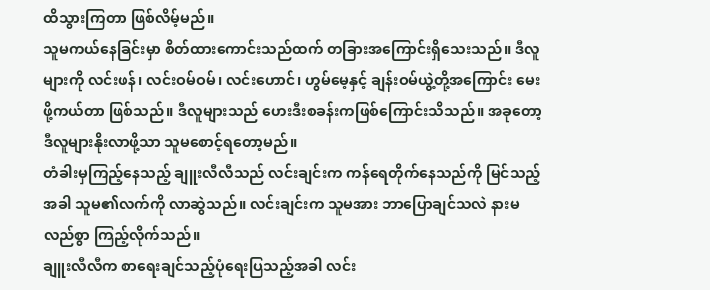ထိသွားကြတာ ဖြစ်လိမ့်မည်။
သူမကယ်နေခြင်းမှာ စိတ်ထားကောင်းသည်ထက် တခြားအကြောင်းရှိသေးသည်။ ဒီလူများကို လင်းဖန်၊ လင်းဝမ်ဝမ်၊ လင်းဟောင်၊ ဟွမ်မေ့နှင့် ချန်းဝမ်ယွဲ့တို့အကြောင်း မေးဖို့ကယ်တာ ဖြစ်သည်။ ဒီလူများသည် ဟေးဒီးစခန်းကဖြစ်ကြောင်းသိသည်။ အခုတော့ ဒီလူများနိုးလာဖို့သာ သူမစောင့်ရတော့မည်။
တံခါးမှကြည့်နေသည့် ချူးလီလီသည် လင်းချင်းက ကန်ရေတိုက်နေသည်ကို မြင်သည့်အခါ သူမ၏လက်ကို လာဆွဲသည်။ လင်းချင်းက သူမအား ဘာပြောချင်သလဲ နားမလည်စွာ ကြည့်လိုက်သည်။
ချူးလီလီက စာရေးချင်သည့်ပုံရေးပြသည့်အခါ လင်း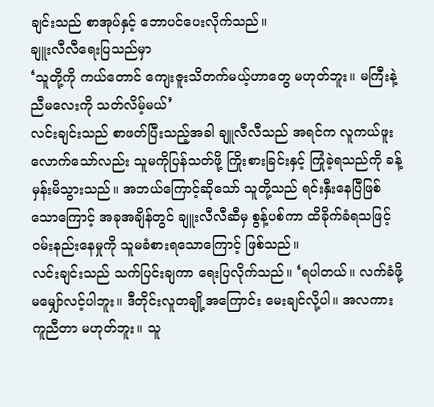ချင်းသည် စာအုပ်နှင့် ဘောပင်ပေးလိုက်သည်။
ချူးလီလီရေးပြသည်မှာ
‘သူတို့ကို ကယ်တောင် ကျေးဇူးသိတက်မယ့်ဟာတွေ မဟုတ်ဘူး။ မကြီးနဲ့ ညီမလေးကို သတ်လိမ့်မယ်’
လင်းချင်းသည် စာဖတ်ပြီးသည့်အခါ ချူလီလီသည် အရင်က လူကယ်ဖူးလောက်သော်လည်း သူမကိုပြန်သတ်ဖို့ ကြိုးစားခြင်းနှင့် ကြုံခဲ့ရသည်ကို ခန့်မှန်းမိသွားသည်။ အဘယ်ကြောင့်ဆိုသော် သူတို့သည် ရင်းနှီးနေပြီဖြစ်သောကြောင့် အခုအချိန်တွင် ချူးလီလီဆီမှ စွန့်ပစ်ကာ ထိခိုက်ခံရသဖြင့် ဝမ်းနည်းနေမှုကို သူမခံစားရသောကြောင့် ဖြစ်သည်။
လင်းချင်းသည် သက်ပြင်းချကာ ရေးပြလိုက်သည်။ ‘ရပါတယ်။ လက်ခံဖို့မမျှော်လင့်ပါဘူး။ ဒီတိုင်းလူတချို့အကြောင်း မေးချင်လို့ပါ။ အလကားကူညီတာ မဟုတ်ဘူး။ သူ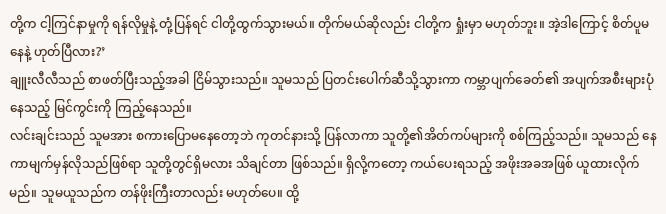တို့က ငါ့ကြင်နာမှုကို ရန်လိုမှုနဲ့ တုံ့ပြန်ရင် ငါတို့ထွက်သွားမယ်။ တိုက်မယ်ဆိုလည်း ငါတို့က ရှုံးမှာ မဟုတ်ဘူး။ အဲ့ဒါကြောင့် စိတ်ပူမနေနဲ့ ဟုတ်ပြီလား?’
ချူးလီလီသည် စာဖတ်ပြီးသည့်အခါ ငြိမ်သွားသည်။ သူမသည် ပြတင်းပေါက်ဆီသို့သွားကာ ကမ္ဘာပျက်ခေတ်၏ အပျက်အစီးများပုံနေသည့် မြင်ကွင်းကို ကြည့်နေသည်။
လင်းချင်းသည် သူမအား စကားပြောမနေတော့ဘဲ ကုတင်နားသို့ ပြန်လာကာ သူတို့၏အိတ်ကပ်များကို စစ်ကြည့်သည်။ သူမသည် နေကာမျက်မှန်လိုသည်ဖြစ်ရာ သူတို့တွင်ရှိမလား သိချင်တာ ဖြစ်သည်။ ရှိလို့ကတော့ ကယ်ပေးရသည့် အဖိုးအခအဖြစ် ယူထားလိုက်မည်။ သူမယူသည်က တန်ဖိုးကြီးတာလည်း မဟုတ်ပေ။ ထို့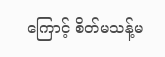ကြောင့် စိတ်မသန့်မ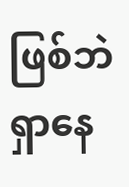ဖြစ်ဘဲရှာနေ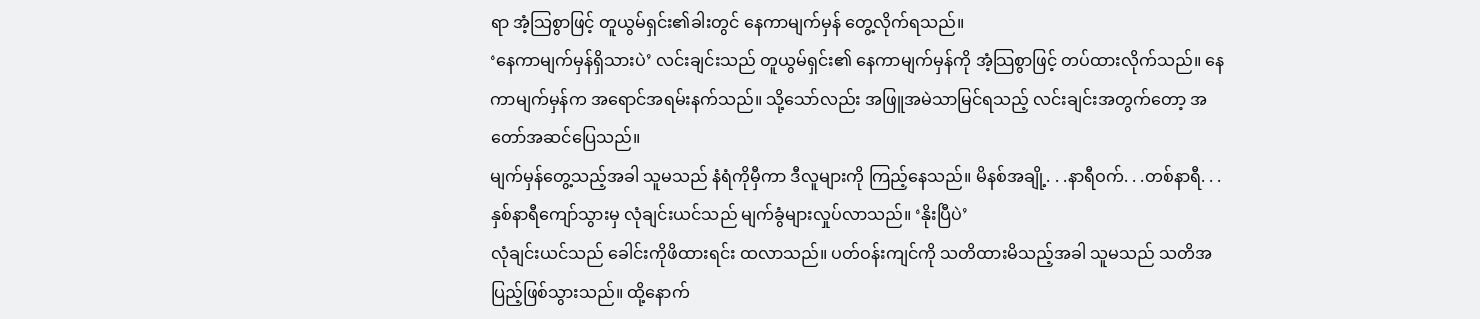ရာ အံ့သြစွာဖြင့် တူယွမ်ရှင်း၏ခါးတွင် နေကာမျက်မှန် တွေ့လိုက်ရသည်။
‘နေကာမျက်မှန်ရှိသားပဲ’ လင်းချင်းသည် တူယွမ်ရှင်း၏ နေကာမျက်မှန်ကို အံ့သြစွာဖြင့် တပ်ထားလိုက်သည်။ နေကာမျက်မှန်က အရောင်အရမ်းနက်သည်။ သို့သော်လည်း အဖြူအမဲသာမြင်ရသည့် လင်းချင်းအတွက်တော့ အတော်အဆင်ပြေသည်။
မျက်မှန်တွေ့သည့်အခါ သူမသည် နံရံကိုမှီကာ ဒီလူများကို ကြည့်နေသည်။ မိနစ်အချို့. . .နာရီဝက်. . .တစ်နာရီ. . .နှစ်နာရီကျော်သွားမှ လုံချင်းယင်သည် မျက်ခွံများလှုပ်လာသည်။ ‘နိုးပြီပဲ’
လုံချင်းယင်သည် ခေါင်းကိုဖိထားရင်း ထလာသည်။ ပတ်ဝန်းကျင်ကို သတိထားမိသည့်အခါ သူမသည် သတိအပြည့်ဖြစ်သွားသည်။ ထို့နောက်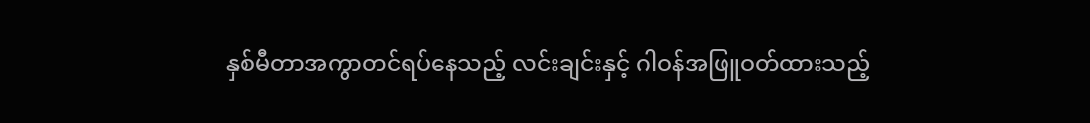နှစ်မီတာအကွာတင်ရပ်နေသည့် လင်းချင်းနှင့် ဂါဝန်အဖြူဝတ်ထားသည့်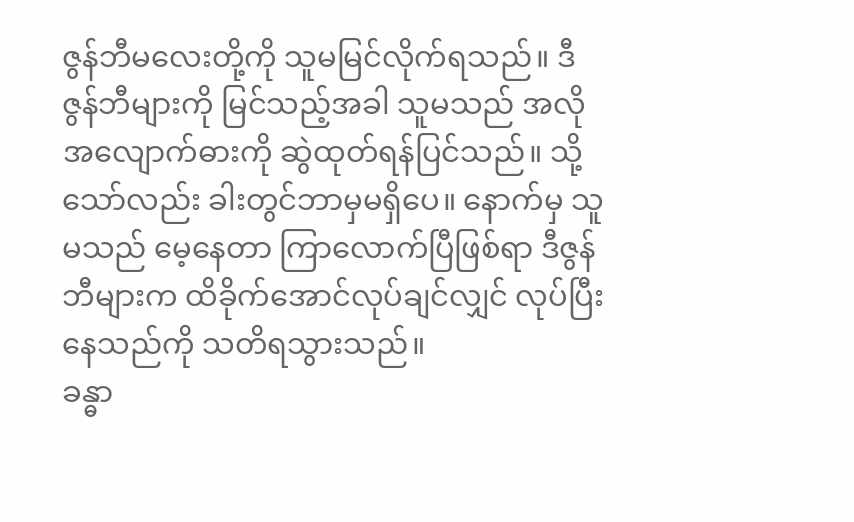ဇွန်ဘီမလေးတို့ကို သူမမြင်လိုက်ရသည်။ ဒီဇွန်ဘီများကို မြင်သည့်အခါ သူမသည် အလိုအလျောက်ဓားကို ဆွဲထုတ်ရန်ပြင်သည်။ သို့သော်လည်း ခါးတွင်ဘာမှမရှိပေ။ နောက်မှ သူမသည် မေ့နေတာ ကြာလောက်ပြီဖြစ်ရာ ဒီဇွန်ဘီများက ထိခိုက်အောင်လုပ်ချင်လျှင် လုပ်ပြီးနေသည်ကို သတိရသွားသည်။
ခန္ဓာ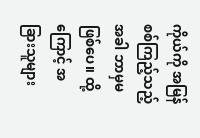ကိုယ်ကို အမြန်စစ်ကြည့်သည့်အခါ ဘာမှမဖြစ်ပေ။ ထို့ကြောင့် အခြားသူများ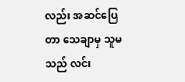လည်း အဆင်ပြေတာ သေချာမှ သူမသည် လင်း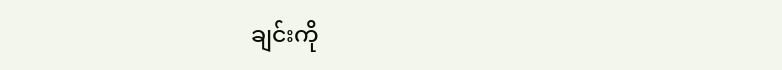ချင်းကို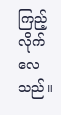ကြည့်လိုက်လေသည်။